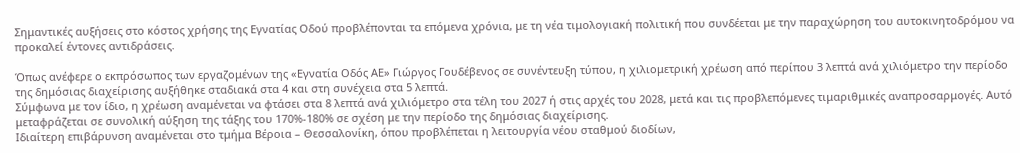Σημαντικές αυξήσεις στο κόστος χρήσης της Εγνατίας Οδού προβλέπονται τα επόμενα χρόνια, με τη νέα τιμολογιακή πολιτική που συνδέεται με την παραχώρηση του αυτοκινητοδρόμου να προκαλεί έντονες αντιδράσεις.

Όπως ανέφερε ο εκπρόσωπος των εργαζομένων της «Εγνατία Οδός ΑΕ» Γιώργος Γουδέβενος σε συνέντευξη τύπου, η χιλιομετρική χρέωση από περίπου 3 λεπτά ανά χιλιόμετρο την περίοδο της δημόσιας διαχείρισης αυξήθηκε σταδιακά στα 4 και στη συνέχεια στα 5 λεπτά.
Σύμφωνα με τον ίδιο, η χρέωση αναμένεται να φτάσει στα 8 λεπτά ανά χιλιόμετρο στα τέλη του 2027 ή στις αρχές του 2028, μετά και τις προβλεπόμενες τιμαριθμικές αναπροσαρμογές. Αυτό μεταφράζεται σε συνολική αύξηση της τάξης του 170%-180% σε σχέση με την περίοδο της δημόσιας διαχείρισης.
Ιδιαίτερη επιβάρυνση αναμένεται στο τμήμα Βέροια – Θεσσαλονίκη, όπου προβλέπεται η λειτουργία νέου σταθμού διοδίων,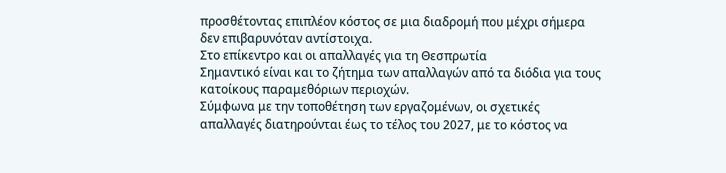προσθέτοντας επιπλέον κόστος σε μια διαδρομή που μέχρι σήμερα δεν επιβαρυνόταν αντίστοιχα.
Στο επίκεντρο και οι απαλλαγές για τη Θεσπρωτία
Σημαντικό είναι και το ζήτημα των απαλλαγών από τα διόδια για τους κατοίκους παραμεθόριων περιοχών.
Σύμφωνα με την τοποθέτηση των εργαζομένων, οι σχετικές απαλλαγές διατηρούνται έως το τέλος του 2027, με το κόστος να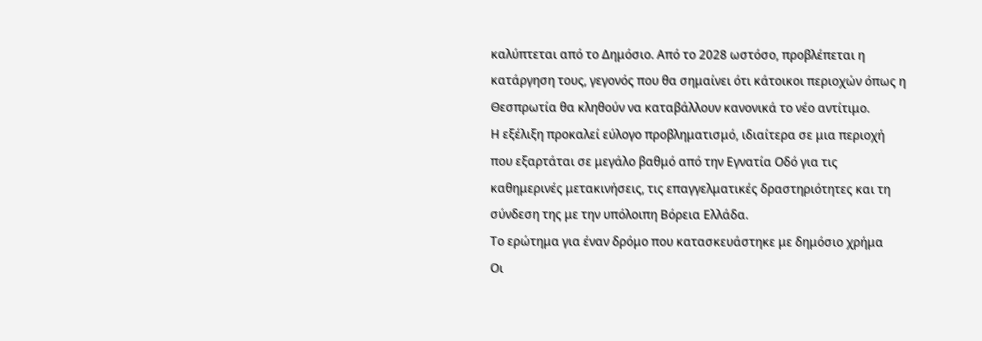καλύπτεται από το Δημόσιο. Από το 2028 ωστόσο, προβλέπεται η κατάργηση τους, γεγονός που θα σημαίνει ότι κάτοικοι περιοχών όπως η Θεσπρωτία θα κληθούν να καταβάλλουν κανονικά το νέο αντίτιμο.
Η εξέλιξη προκαλεί εύλογο προβληματισμό, ιδιαίτερα σε μια περιοχή που εξαρτάται σε μεγάλο βαθμό από την Εγνατία Οδό για τις καθημερινές μετακινήσεις, τις επαγγελματικές δραστηριότητες και τη σύνδεση της με την υπόλοιπη Βόρεια Ελλάδα.
Το ερώτημα για έναν δρόμο που κατασκευάστηκε με δημόσιο χρήμα
Οι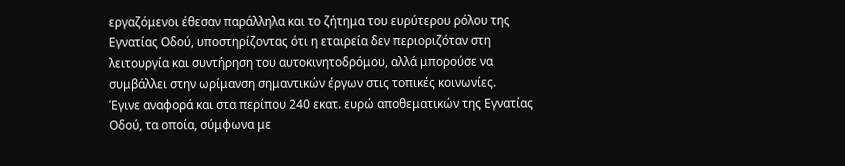εργαζόμενοι έθεσαν παράλληλα και το ζήτημα του ευρύτερου ρόλου της Εγνατίας Οδού, υποστηρίζοντας ότι η εταιρεία δεν περιοριζόταν στη λειτουργία και συντήρηση του αυτοκινητοδρόμου, αλλά μπορούσε να συμβάλλει στην ωρίμανση σημαντικών έργων στις τοπικές κοινωνίες.
Έγινε αναφορά και στα περίπου 240 εκατ. ευρώ αποθεματικών της Εγνατίας Οδού, τα οποία, σύμφωνα με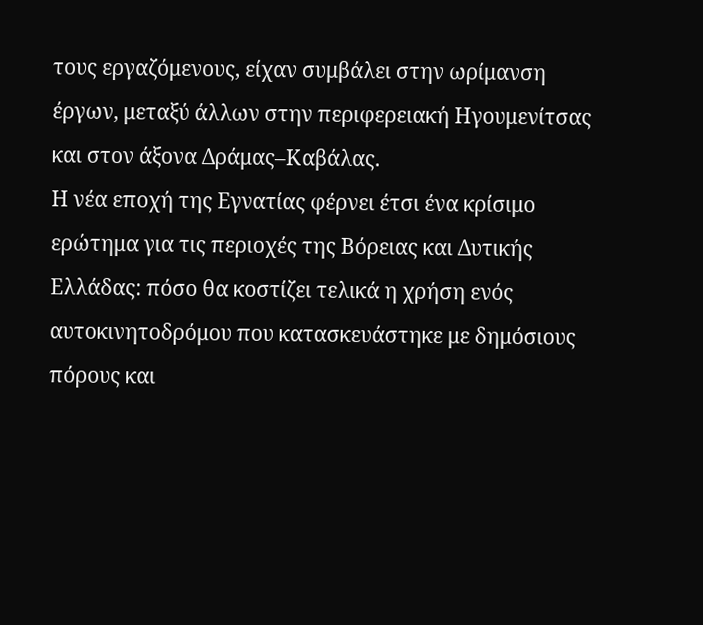τους εργαζόμενους, είχαν συμβάλει στην ωρίμανση έργων, μεταξύ άλλων στην περιφερειακή Ηγουμενίτσας και στον άξονα Δράμας–Καβάλας.
Η νέα εποχή της Εγνατίας φέρνει έτσι ένα κρίσιμο ερώτημα για τις περιοχές της Βόρειας και Δυτικής Ελλάδας: πόσο θα κοστίζει τελικά η χρήση ενός αυτοκινητοδρόμου που κατασκευάστηκε με δημόσιους πόρους και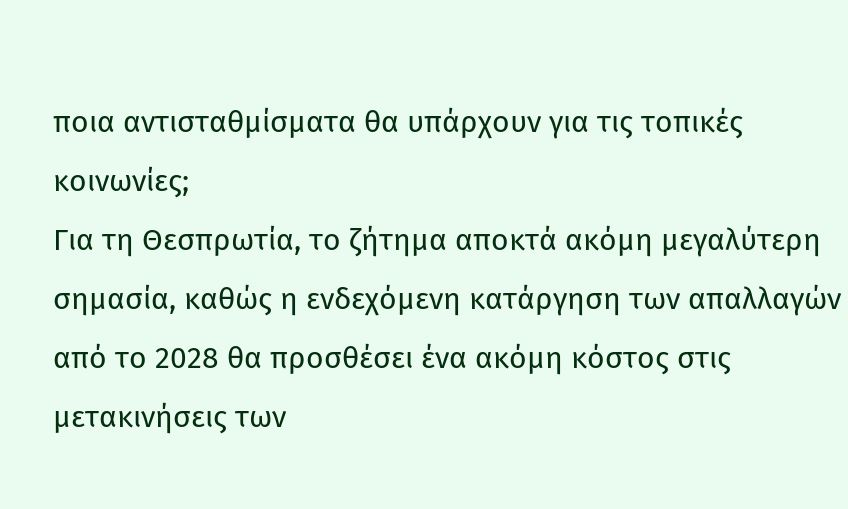ποια αντισταθμίσματα θα υπάρχουν για τις τοπικές κοινωνίες;
Για τη Θεσπρωτία, το ζήτημα αποκτά ακόμη μεγαλύτερη σημασία, καθώς η ενδεχόμενη κατάργηση των απαλλαγών από το 2028 θα προσθέσει ένα ακόμη κόστος στις μετακινήσεις των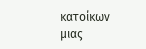κατοίκων μιας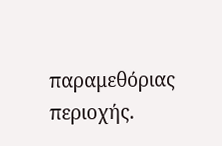παραμεθόριας περιοχής.